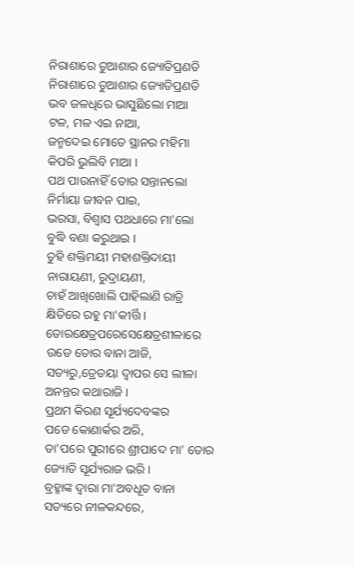ନିରାଶାରେ ତୁଆଶାର ଜ୍ୟୋତିପ୍ରଣତି
ନିରାଶାରେ ତୁଆଶାର ଜ୍ୟୋତିପ୍ରଣତି
ଭବ ଜଳଧିରେ ଭାସୁଛିଲୋ ମାଆ
ଟଳ, ମଳ ଏଇ ନାଆ,
ଜନ୍ମଦେଇ ମୋତେ ସ୍ଥାନର ମହିମା
କିପରି ଭୁଲିବି ମାଆ ।
ପଥ ପାଉନାହିଁ ତୋର ସନ୍ତାନଲୋ
ନିର୍ମାୟା ଜୀବନ ପାଇ,
ଭରସା, ବିଶ୍ୱାସ ପଥଧାରେ ମା'ଲୋ
ବୁଦ୍ଧି ବଣା କରୁଥାଇ ।
ତୁହି ଶକ୍ତିମୟୀ ମହାଶକ୍ତିଦାୟୀ
ନାରାୟଣୀ, ରୁଦ୍ରାୟଣୀ,
ଚାହଁ ଆଖିଖୋଲି ପାହିଲାଣି ରାତ୍ରି
କ୍ଷିତିରେ ରହୁ ମା'କୀର୍ତ୍ତି ।
ତୋରକ୍ଷେତ୍ରପରେସେକ୍ଷେତ୍ରଶୀଳାରେ
ଉଡେ ତୋର ବାନା ଆଜି,
ସତ୍ୟରୁ,ତ୍ରେତୟା ଦ୍ୱାପର ସେ ଲୀଳା
ଅନନ୍ତର କଥାରାଜି ।
ପ୍ରଥମ କିରଣ ସୂର୍ଯ୍ୟଦେବଙ୍କର
ପଡେ କୋଣାର୍କର ଅରି,
ତା'ପରେ ପୁରୀରେ ଶ୍ରୀପାଦେ ମା' ତୋର
ଜ୍ୟୋତି ସୂର୍ଯ୍ୟରାଜ ଭରି ।
ବ୍ରହ୍ମାଙ୍କ ଦ୍ୱାରା ମା'ଅବଧୂତ ବାନା
ସତ୍ୟରେ ନୀଳକନ୍ଦରେ,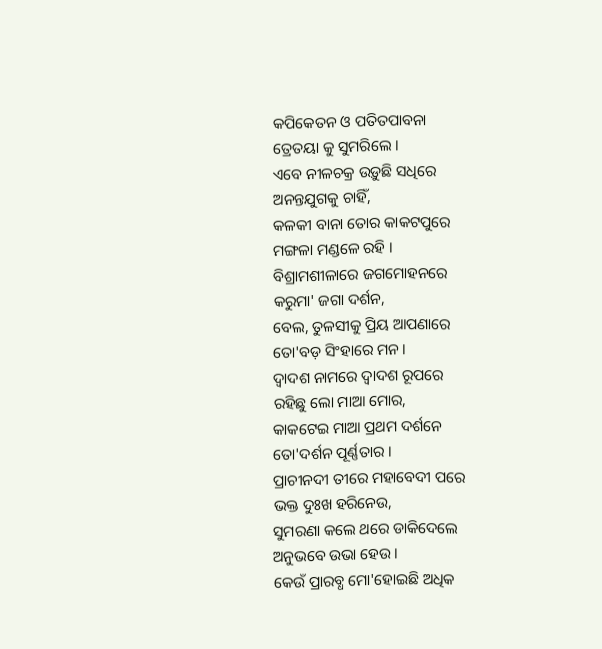କପିକେତନ ଓ ପତିତପାବନା
ତ୍ରେତୟା କୁ ସୁମରିଲେ ।
ଏବେ ନୀଳଚକ୍ର ଉଡ଼ୁଛି ସଧିରେ
ଅନନ୍ତଯୁଗକୁ ଚାହିଁ,
କଳକୀ ବାନା ତୋର କାକଟପୁରେ
ମଙ୍ଗଳା ମଣ୍ଡଳେ ରହି ।
ବିଶ୍ରାମଶୀଳାରେ ଜଗମୋହନରେ
କରୁମା' ଜଗା ଦର୍ଶନ,
ବେଲ, ତୁଳସୀକୁ ପ୍ରିୟ ଆପଣାରେ
ତୋ'ବଡ଼ ସିଂହାରେ ମନ ।
ଦ୍ଵାଦଶ ନାମରେ ଦ୍ଵାଦଶ ରୂପରେ
ରହିଛୁ ଲୋ ମାଆ ମୋର,
କାକଟେଇ ମାଆ ପ୍ରଥମ ଦର୍ଶନେ
ତୋ'ଦର୍ଶନ ପୂର୍ଣ୍ଣତାର ।
ପ୍ରାଚୀନଦୀ ତୀରେ ମହାବେଦୀ ପରେ
ଭକ୍ତ ଦୁଃଖ ହରିନେଉ,
ସୁମରଣା କଲେ ଥରେ ଡାକିଦେଲେ
ଅନୁଭବେ ଉଭା ହେଉ ।
କେଉଁ ପ୍ରାରବ୍ଧ ମୋ'ହୋଇଛି ଅଧିକ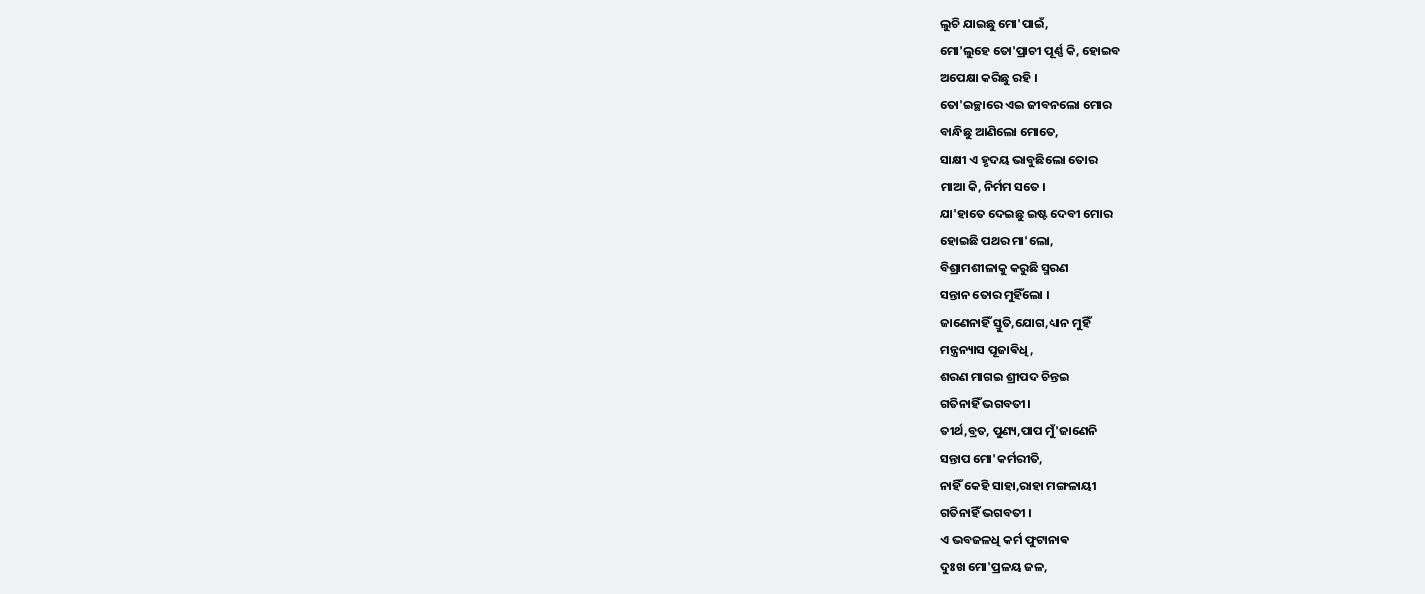ଲୁଚି ଯାଇଛୁ ମୋ'ପାଇଁ,
ମୋ'ଲୁହେ ତୋ'ପ୍ରାଚୀ ପୂର୍ଣ୍ଣ କି, ହୋଇବ
ଅପେକ୍ଷା କରିଛୁ ରହି ।
ତୋ'ଇଚ୍ଛାରେ ଏଇ ଜୀବନଲୋ ମୋର
ବାନ୍ଧିଛୁ ଆଣିଲୋ ମୋତେ,
ସାକ୍ଷୀ ଏ ହୃଦୟ ଭାବୁଛିଲୋ ତୋର
ମାଆ କି, ନିର୍ମମ ସତେ ।
ଯା'ହାତେ ଦେଇଛୁ ଇଷ୍ଟ ଦେବୀ ମୋର
ହୋଇଛି ପଥର ମା'ଲୋ,
ବିଶ୍ରାମଶୀଳାକୁ କରୁଛି ସ୍ମରଣ
ସନ୍ତାନ ତୋର ମୁହିଁଲୋ ।
ଜାଣେନାହିଁ ସ୍ତୁତି,ଯୋଗ,ଧ୍ୟାନ ମୁହିଁ
ମନ୍ତ୍ରନ୍ୟାସ ପୂଜାଵିଧି,
ଶରଣ ମାଗଇ ଶ୍ରୀପଦ ଚିନ୍ତଇ
ଗତିନାହିଁ ଭଗବତୀ।
ତୀର୍ଥ,ବ୍ରତ, ପୁଣ୍ୟ,ପାପ ମୁଁ'ଜାଣେନି
ସନ୍ତାପ ମୋ'କର୍ମରୀତି,
ନାହିଁ କେହି ସାହା,ରାହା ମଙ୍ଗଳାୟୀ
ଗତିନାହିଁ ଭଗବତୀ ।
ଏ ଭବଜଳଧି କର୍ମ ଫୁଟାନାଵ
ଦୁଃଖ ମୋ'ପ୍ରଳୟ ଜଳ,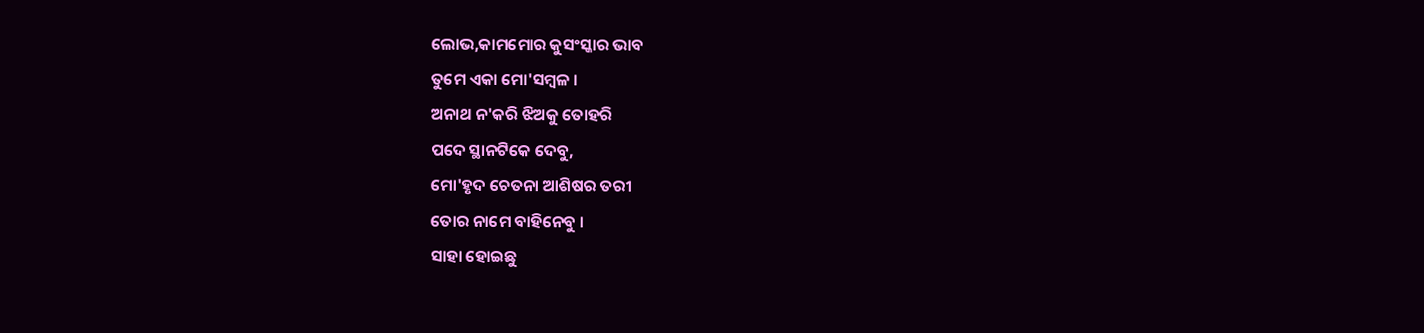ଲୋଭ,କାମମୋର କୁସଂସ୍କାର ଭାବ
ତୁମେ ଏକା ମୋ'ସମ୍ବଳ ।
ଅନାଥ ନ'କରି ଝିଅକୁ ତୋହରି
ପଦେ ସ୍ଥାନଟିକେ ଦେବୁ,
ମୋ'ହୃଦ ଚେତନା ଆଶିଷର ତରୀ
ତୋର ନାମେ ବାହିନେବୁ ।
ସାହା ହୋଇଛୁ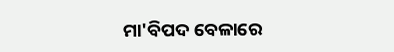ମା'ବିପଦ ବେଳାରେ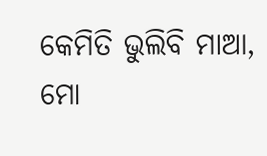କେମିତି ଭୁଲିବି ମାଆ,
ମୋ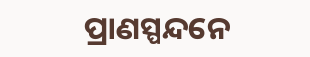ପ୍ରାଣସ୍ପନ୍ଦନେ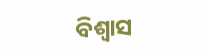ବିଶ୍ୱାସ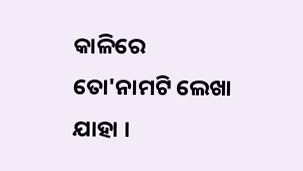କାଳିରେ
ତୋ'ନାମଟି ଲେଖା ଯାହା ।